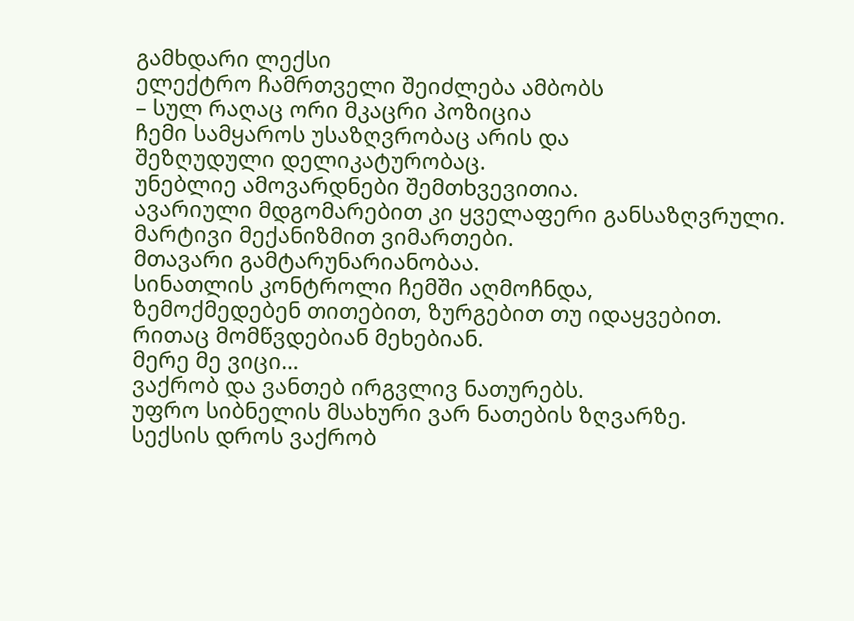გამხდარი ლექსი
ელექტრო ჩამრთველი შეიძლება ამბობს
– სულ რაღაც ორი მკაცრი პოზიცია
ჩემი სამყაროს უსაზღვრობაც არის და
შეზღუდული დელიკატურობაც.
უნებლიე ამოვარდნები შემთხვევითია.
ავარიული მდგომარებით კი ყველაფერი განსაზღვრული.
მარტივი მექანიზმით ვიმართები.
მთავარი გამტარუნარიანობაა.
სინათლის კონტროლი ჩემში აღმოჩნდა,
ზემოქმედებენ თითებით, ზურგებით თუ იდაყვებით.
რითაც მომწვდებიან მეხებიან.
მერე მე ვიცი…
ვაქრობ და ვანთებ ირგვლივ ნათურებს.
უფრო სიბნელის მსახური ვარ ნათების ზღვარზე.
სექსის დროს ვაქრობ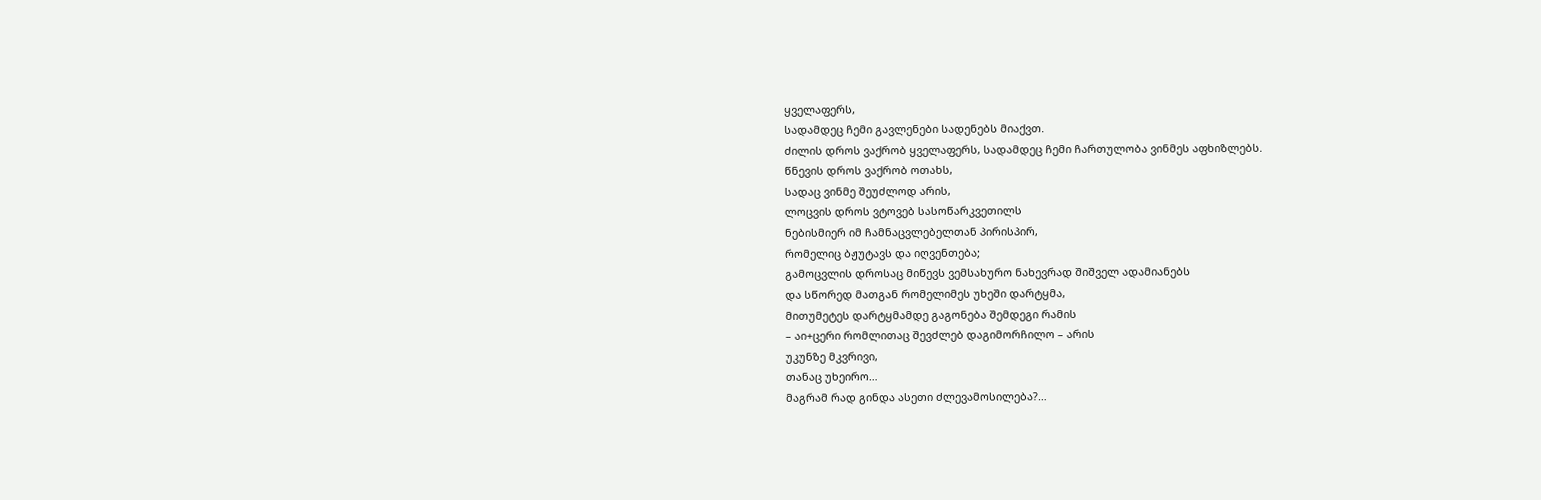ყველაფერს,
სადამდეც ჩემი გავლენები სადენებს მიაქვთ.
ძილის დროს ვაქრობ ყველაფერს, სადამდეც ჩემი ჩართულობა ვინმეს აფხიზლებს.
წნევის დროს ვაქრობ ოთახს,
სადაც ვინმე შეუძლოდ არის,
ლოცვის დროს ვტოვებ სასოწარკვეთილს
ნებისმიერ იმ ჩამნაცვლებელთან პირისპირ,
რომელიც ბჟუტავს და იღვენთება;
გამოცვლის დროსაც მიწევს ვემსახურო ნახევრად შიშველ ადამიანებს
და სწორედ მათგან რომელიმეს უხეში დარტყმა,
მითუმეტეს დარტყმამდე გაგონება შემდეგი რამის
– აი+ცერი რომლითაც შევძლებ დაგიმორჩილო – არის
უკუნზე მკვრივი,
თანაც უხეირო…
მაგრამ რად გინდა ასეთი ძლევამოსილება?…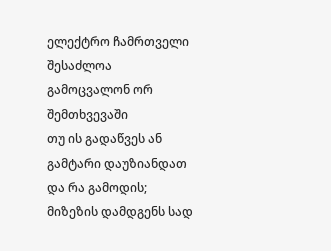ელექტრო ჩამრთველი შესაძლოა გამოცვალონ ორ შემთხვევაში
თუ ის გადაწვეს ან გამტარი დაუზიანდათ
და რა გამოდის;
მიზეზის დამდგენს სად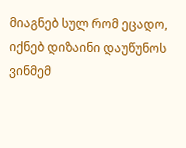მიაგნებ სულ რომ ეცადო,
იქნებ დიზაინი დაუწუნოს ვინმემ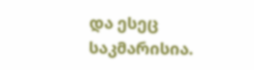და ესეც საკმარისია.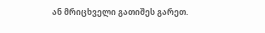ან მრიცხველი გათიშეს გარეთ.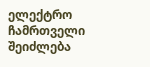ელექტრო ჩამრთველი შეიძლება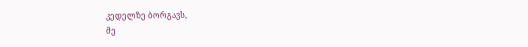კედელზე ბორგავს,
მე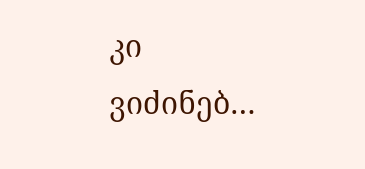კი ვიძინებ…